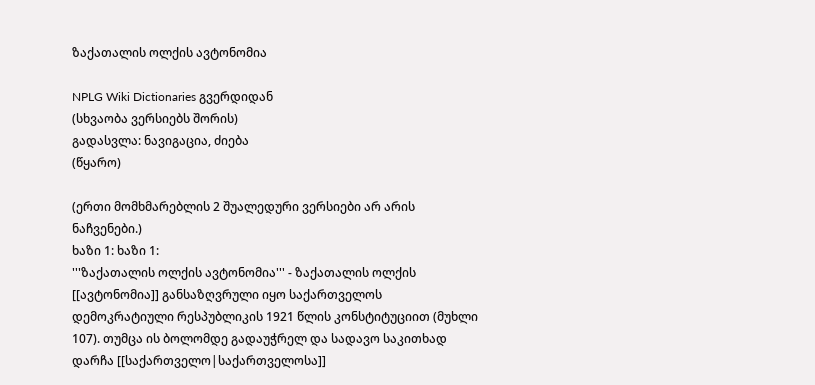ზაქათალის ოლქის ავტონომია

NPLG Wiki Dictionaries გვერდიდან
(სხვაობა ვერსიებს შორის)
გადასვლა: ნავიგაცია, ძიება
(წყარო)

(ერთი მომხმარებლის 2 შუალედური ვერსიები არ არის ნაჩვენები.)
ხაზი 1: ხაზი 1:
'''ზაქათალის ოლქის ავტონომია''' - ზაქათალის ოლქის [[ავტონომია]] განსაზღვრული იყო საქართველოს დემოკრატიული რესპუბლიკის 1921 წლის კონსტიტუციით (მუხლი 107). თუმცა ის ბოლომდე გადაუჭრელ და სადავო საკითხად დარჩა [[საქართველო|საქართველოსა]]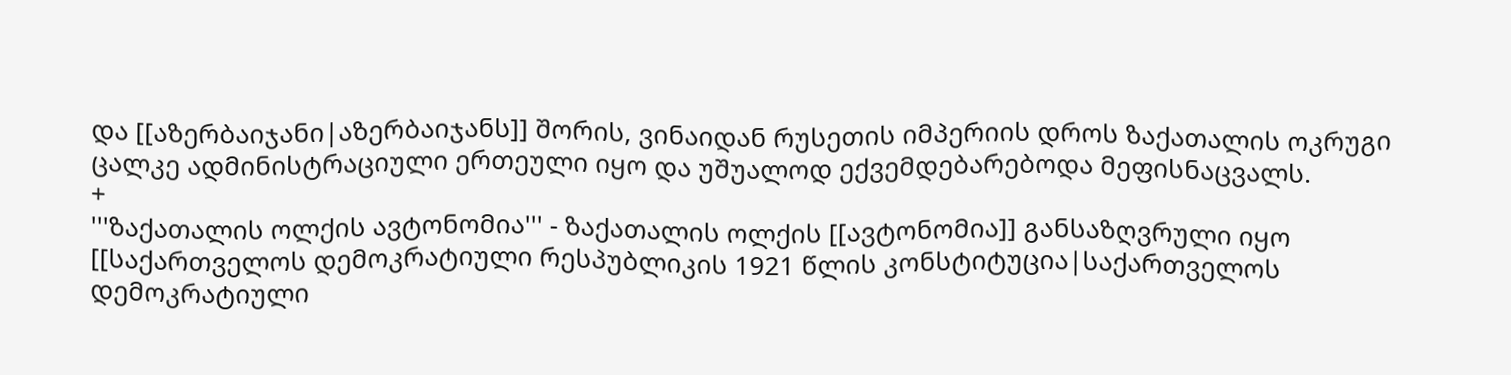და [[აზერბაიჯანი|აზერბაიჯანს]] შორის, ვინაიდან რუსეთის იმპერიის დროს ზაქათალის ოკრუგი ცალკე ადმინისტრაციული ერთეული იყო და უშუალოდ ექვემდებარებოდა მეფისნაცვალს.
+
'''ზაქათალის ოლქის ავტონომია''' - ზაქათალის ოლქის [[ავტონომია]] განსაზღვრული იყო [[საქართველოს დემოკრატიული რესპუბლიკის 1921 წლის კონსტიტუცია|საქართველოს დემოკრატიული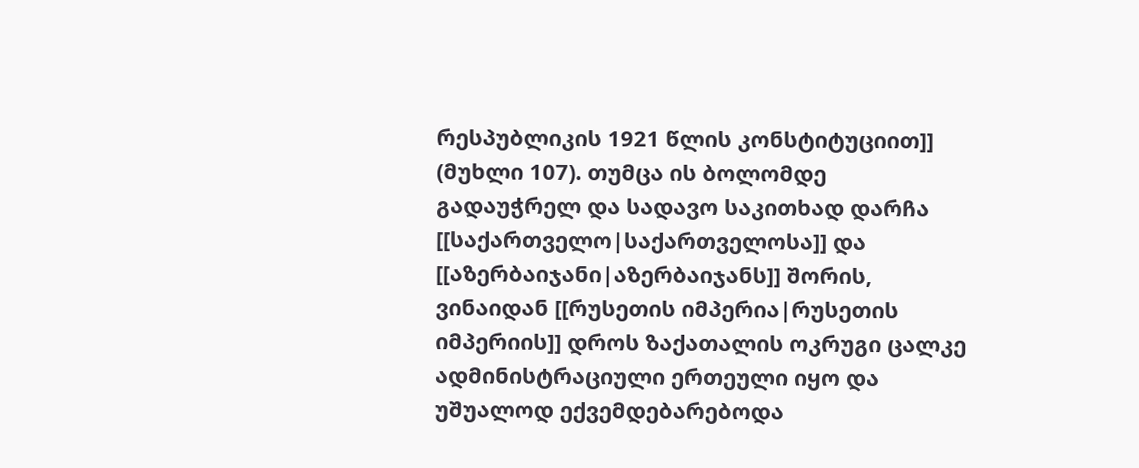რესპუბლიკის 1921 წლის კონსტიტუციით]] (მუხლი 107). თუმცა ის ბოლომდე გადაუჭრელ და სადავო საკითხად დარჩა [[საქართველო|საქართველოსა]] და [[აზერბაიჯანი|აზერბაიჯანს]] შორის, ვინაიდან [[რუსეთის იმპერია|რუსეთის იმპერიის]] დროს ზაქათალის ოკრუგი ცალკე ადმინისტრაციული ერთეული იყო და უშუალოდ ექვემდებარებოდა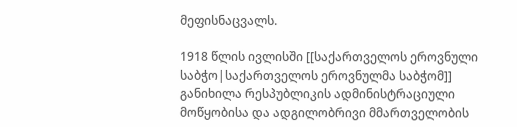მეფისნაცვალს.

1918 წლის ივლისში [[საქართველოს ეროვნული საბჭო|საქართველოს ეროვნულმა საბჭომ]] განიხილა რესპუბლიკის ადმინისტრაციული მოწყობისა და ადგილობრივი მმართველობის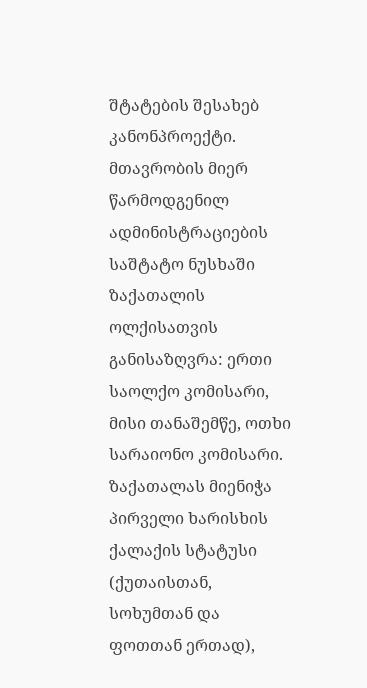შტატების შესახებ კანონპროექტი. მთავრობის მიერ წარმოდგენილ ადმინისტრაციების საშტატო ნუსხაში ზაქათალის ოლქისათვის განისაზღვრა: ერთი საოლქო კომისარი, მისი თანაშემწე, ოთხი სარაიონო კომისარი. ზაქათალას მიენიჭა პირველი ხარისხის ქალაქის სტატუსი (ქუთაისთან, სოხუმთან და ფოთთან ერთად),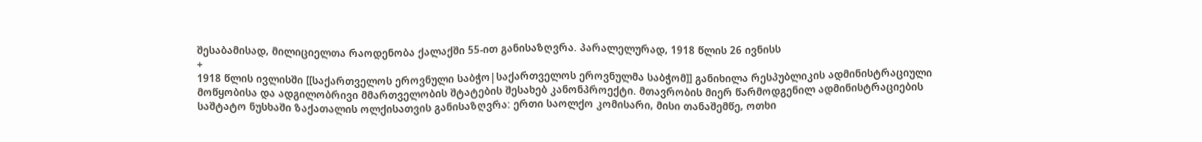შესაბამისად, მილიციელთა რაოდენობა ქალაქში 55-ით განისაზღვრა. პარალელურად, 1918 წლის 26 ივნისს
+
1918 წლის ივლისში [[საქართველოს ეროვნული საბჭო|საქართველოს ეროვნულმა საბჭომ]] განიხილა რესპუბლიკის ადმინისტრაციული მოწყობისა და ადგილობრივი მმართველობის შტატების შესახებ კანონპროექტი. მთავრობის მიერ წარმოდგენილ ადმინისტრაციების საშტატო ნუსხაში ზაქათალის ოლქისათვის განისაზღვრა: ერთი საოლქო კომისარი, მისი თანაშემწე, ოთხი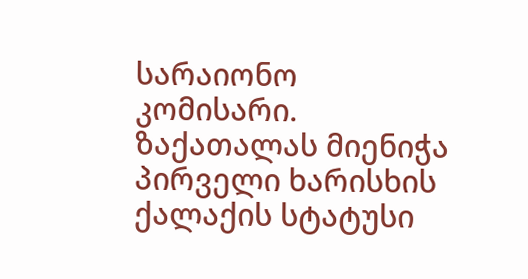სარაიონო კომისარი. ზაქათალას მიენიჭა პირველი ხარისხის ქალაქის სტატუსი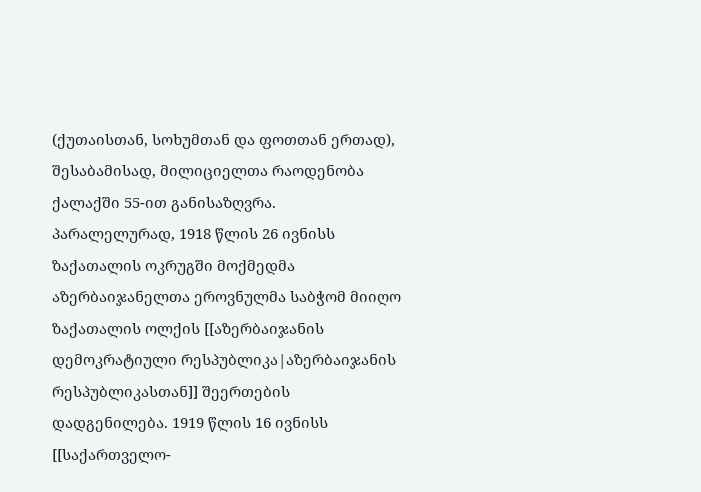(ქუთაისთან, სოხუმთან და ფოთთან ერთად), შესაბამისად, მილიციელთა რაოდენობა ქალაქში 55-ით განისაზღვრა. პარალელურად, 1918 წლის 26 ივნისს ზაქათალის ოკრუგში მოქმედმა აზერბაიჯანელთა ეროვნულმა საბჭომ მიიღო ზაქათალის ოლქის [[აზერბაიჯანის დემოკრატიული რესპუბლიკა|აზერბაიჯანის რესპუბლიკასთან]] შეერთების დადგენილება. 1919 წლის 16 ივნისს [[საქართველო-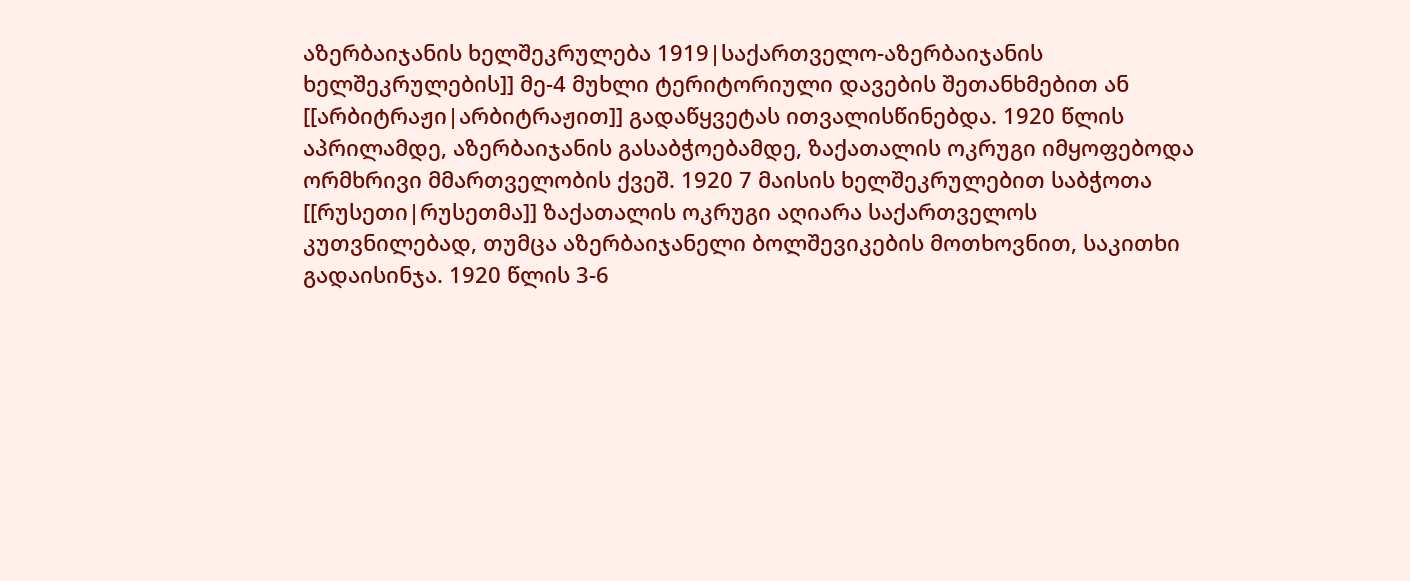აზერბაიჯანის ხელშეკრულება 1919|საქართველო-აზერბაიჯანის ხელშეკრულების]] მე-4 მუხლი ტერიტორიული დავების შეთანხმებით ან [[არბიტრაჟი|არბიტრაჟით]] გადაწყვეტას ითვალისწინებდა. 1920 წლის აპრილამდე, აზერბაიჯანის გასაბჭოებამდე, ზაქათალის ოკრუგი იმყოფებოდა ორმხრივი მმართველობის ქვეშ. 1920 7 მაისის ხელშეკრულებით საბჭოთა [[რუსეთი|რუსეთმა]] ზაქათალის ოკრუგი აღიარა საქართველოს კუთვნილებად, თუმცა აზერბაიჯანელი ბოლშევიკების მოთხოვნით, საკითხი გადაისინჯა. 1920 წლის 3-6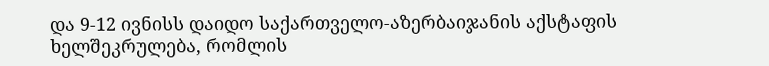და 9-12 ივნისს დაიდო საქართველო-აზერბაიჯანის აქსტაფის ხელშეკრულება, რომლის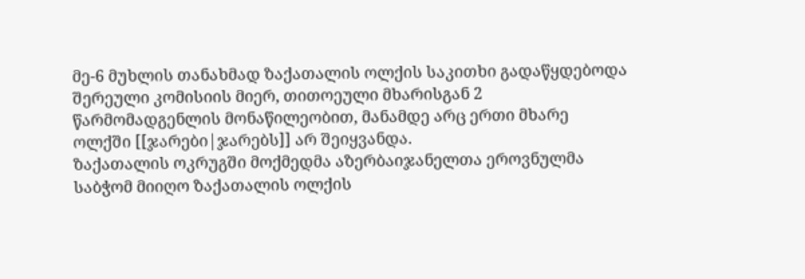მე-6 მუხლის თანახმად ზაქათალის ოლქის საკითხი გადაწყდებოდა შერეული კომისიის მიერ, თითოეული მხარისგან 2 წარმომადგენლის მონაწილეობით, მანამდე არც ერთი მხარე ოლქში [[ჯარები|ჯარებს]] არ შეიყვანდა.
ზაქათალის ოკრუგში მოქმედმა აზერბაიჯანელთა ეროვნულმა საბჭომ მიიღო ზაქათალის ოლქის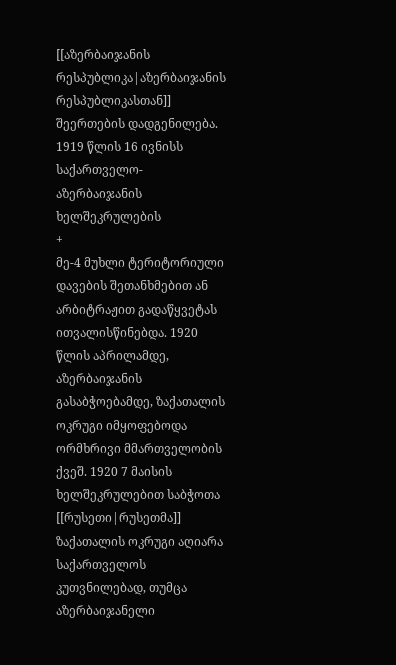[[აზერბაიჯანის რესპუბლიკა|აზერბაიჯანის რესპუბლიკასთან]] შეერთების დადგენილება. 1919 წლის 16 ივნისს საქართველო-აზერბაიჯანის ხელშეკრულების
+
მე-4 მუხლი ტერიტორიული დავების შეთანხმებით ან არბიტრაჟით გადაწყვეტას ითვალისწინებდა. 1920 წლის აპრილამდე, აზერბაიჯანის გასაბჭოებამდე, ზაქათალის ოკრუგი იმყოფებოდა ორმხრივი მმართველობის ქვეშ. 1920 7 მაისის ხელშეკრულებით საბჭოთა [[რუსეთი|რუსეთმა]] ზაქათალის ოკრუგი აღიარა საქართველოს კუთვნილებად, თუმცა აზერბაიჯანელი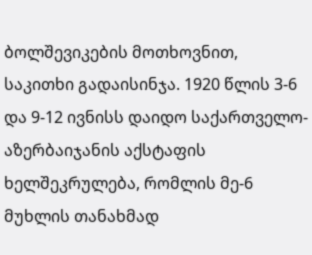ბოლშევიკების მოთხოვნით, საკითხი გადაისინჯა. 1920 წლის 3-6 და 9-12 ივნისს დაიდო საქართველო-აზერბაიჯანის აქსტაფის ხელშეკრულება, რომლის მე-6 მუხლის თანახმად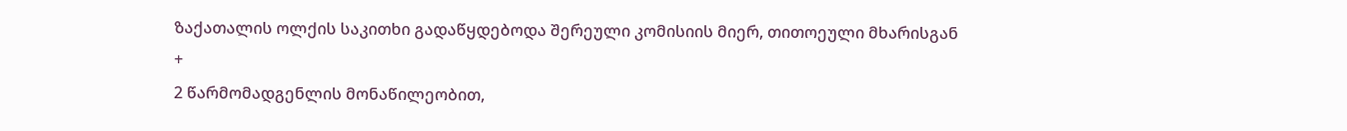ზაქათალის ოლქის საკითხი გადაწყდებოდა შერეული კომისიის მიერ, თითოეული მხარისგან
+
2 წარმომადგენლის მონაწილეობით,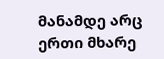მანამდე არც ერთი მხარე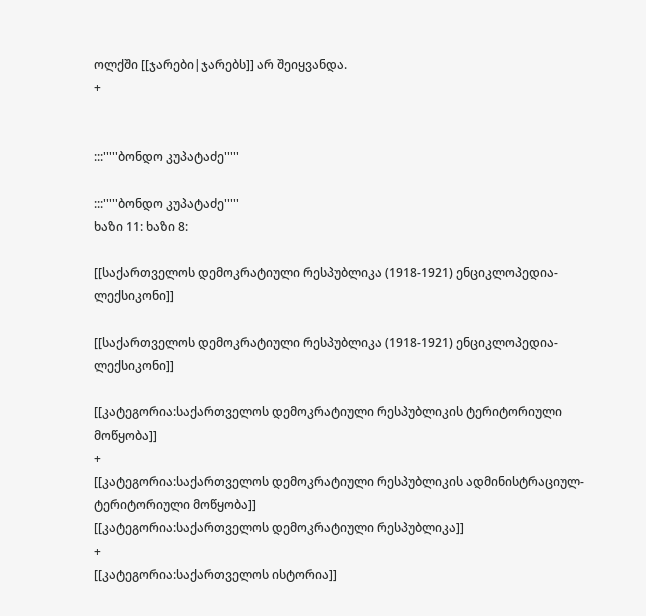ოლქში [[ჯარები|ჯარებს]] არ შეიყვანდა.
+


:::'''''ბონდო კუპატაძე'''''

:::'''''ბონდო კუპატაძე'''''
ხაზი 11: ხაზი 8:

[[საქართველოს დემოკრატიული რესპუბლიკა (1918-1921) ენციკლოპედია-ლექსიკონი]]

[[საქართველოს დემოკრატიული რესპუბლიკა (1918-1921) ენციკლოპედია-ლექსიკონი]]

[[კატეგორია:საქართველოს დემოკრატიული რესპუბლიკის ტერიტორიული მოწყობა]]
+
[[კატეგორია:საქართველოს დემოკრატიული რესპუბლიკის ადმინისტრაციულ-ტერიტორიული მოწყობა]]
[[კატეგორია:საქართველოს დემოკრატიული რესპუბლიკა]]
+
[[კატეგორია:საქართველოს ისტორია]]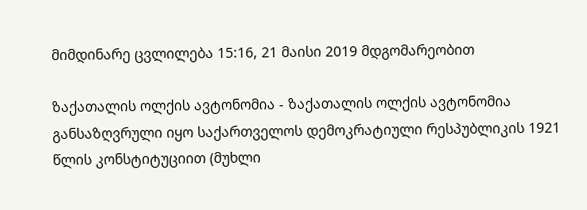მიმდინარე ცვლილება 15:16, 21 მაისი 2019 მდგომარეობით

ზაქათალის ოლქის ავტონომია - ზაქათალის ოლქის ავტონომია განსაზღვრული იყო საქართველოს დემოკრატიული რესპუბლიკის 1921 წლის კონსტიტუციით (მუხლი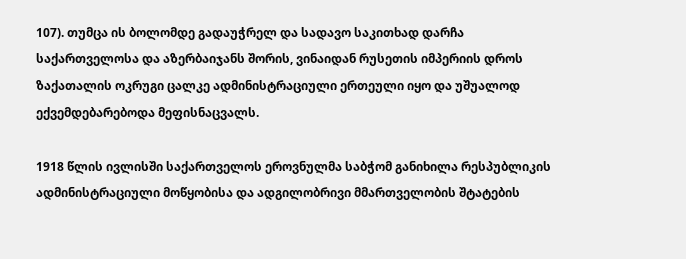107). თუმცა ის ბოლომდე გადაუჭრელ და სადავო საკითხად დარჩა საქართველოსა და აზერბაიჯანს შორის, ვინაიდან რუსეთის იმპერიის დროს ზაქათალის ოკრუგი ცალკე ადმინისტრაციული ერთეული იყო და უშუალოდ ექვემდებარებოდა მეფისნაცვალს.

1918 წლის ივლისში საქართველოს ეროვნულმა საბჭომ განიხილა რესპუბლიკის ადმინისტრაციული მოწყობისა და ადგილობრივი მმართველობის შტატების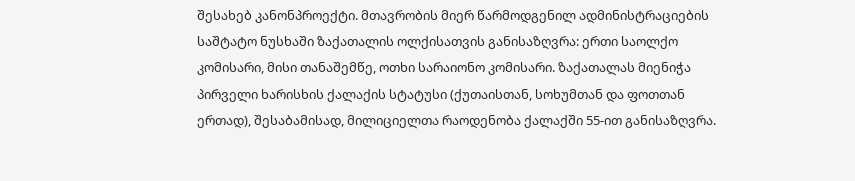შესახებ კანონპროექტი. მთავრობის მიერ წარმოდგენილ ადმინისტრაციების საშტატო ნუსხაში ზაქათალის ოლქისათვის განისაზღვრა: ერთი საოლქო კომისარი, მისი თანაშემწე, ოთხი სარაიონო კომისარი. ზაქათალას მიენიჭა პირველი ხარისხის ქალაქის სტატუსი (ქუთაისთან, სოხუმთან და ფოთთან ერთად), შესაბამისად, მილიციელთა რაოდენობა ქალაქში 55-ით განისაზღვრა.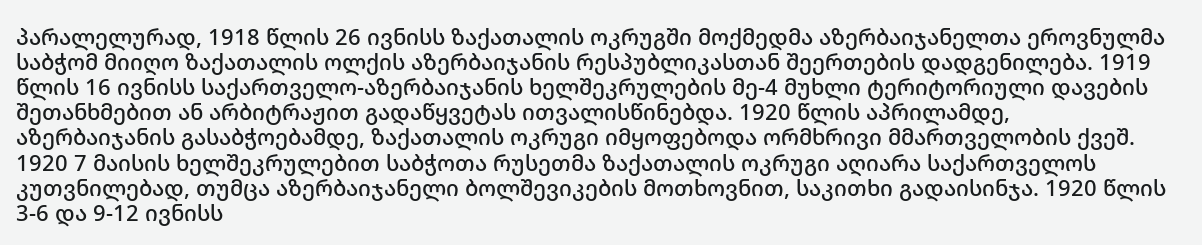პარალელურად, 1918 წლის 26 ივნისს ზაქათალის ოკრუგში მოქმედმა აზერბაიჯანელთა ეროვნულმა საბჭომ მიიღო ზაქათალის ოლქის აზერბაიჯანის რესპუბლიკასთან შეერთების დადგენილება. 1919 წლის 16 ივნისს საქართველო-აზერბაიჯანის ხელშეკრულების მე-4 მუხლი ტერიტორიული დავების შეთანხმებით ან არბიტრაჟით გადაწყვეტას ითვალისწინებდა. 1920 წლის აპრილამდე, აზერბაიჯანის გასაბჭოებამდე, ზაქათალის ოკრუგი იმყოფებოდა ორმხრივი მმართველობის ქვეშ. 1920 7 მაისის ხელშეკრულებით საბჭოთა რუსეთმა ზაქათალის ოკრუგი აღიარა საქართველოს კუთვნილებად, თუმცა აზერბაიჯანელი ბოლშევიკების მოთხოვნით, საკითხი გადაისინჯა. 1920 წლის 3-6 და 9-12 ივნისს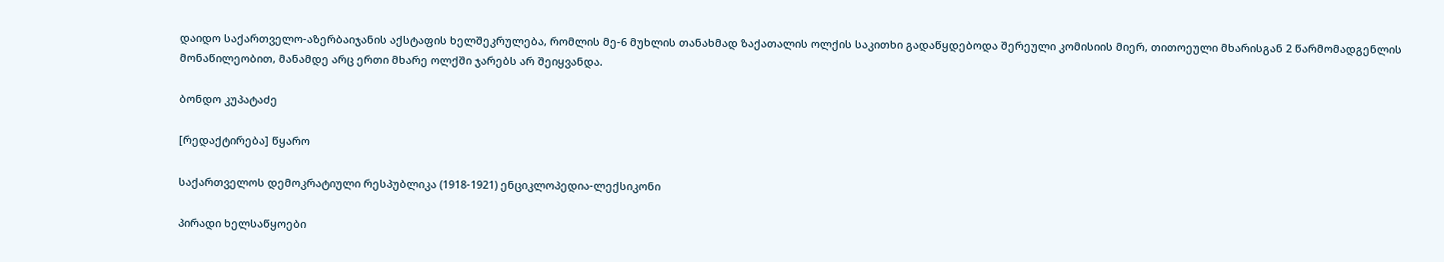დაიდო საქართველო-აზერბაიჯანის აქსტაფის ხელშეკრულება, რომლის მე-6 მუხლის თანახმად ზაქათალის ოლქის საკითხი გადაწყდებოდა შერეული კომისიის მიერ, თითოეული მხარისგან 2 წარმომადგენლის მონაწილეობით, მანამდე არც ერთი მხარე ოლქში ჯარებს არ შეიყვანდა.

ბონდო კუპატაძე

[რედაქტირება] წყარო

საქართველოს დემოკრატიული რესპუბლიკა (1918-1921) ენციკლოპედია-ლექსიკონი

პირადი ხელსაწყოები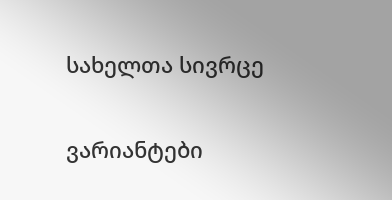სახელთა სივრცე

ვარიანტები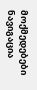მოქმედებები
ნავიგაცია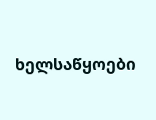ხელსაწყოები